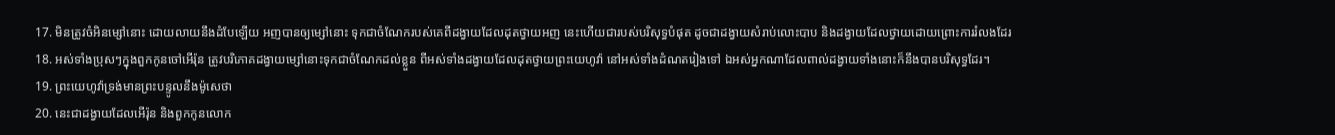17. មិនត្រូវចំអិនម្សៅនោះ ដោយលាយនឹងដំបែឡើយ អញបានឲ្យម្សៅនោះ ទុកជាចំណែករបស់គេពីដង្វាយដែលដុតថ្វាយអញ នេះហើយជារបស់បរិសុទ្ធបំផុត ដូចជាដង្វាយសំរាប់លោះបាប និងដង្វាយដែលថ្វាយដោយព្រោះការរំលងដែរ
18. អស់ទាំងប្រុសៗក្នុងពួកកូនចៅអើរ៉ុន ត្រូវបរិភោគដង្វាយម្សៅនោះទុកជាចំណែកដល់ខ្លួន ពីអស់ទាំងដង្វាយដែលដុតថ្វាយព្រះយេហូវ៉ា នៅអស់ទាំងដំណតរៀងទៅ ឯអស់អ្នកណាដែលពាល់ដង្វាយទាំងនោះក៏នឹងបានបរិសុទ្ធដែរ។
19. ព្រះយេហូវ៉ាទ្រង់មានព្រះបន្ទូលនឹងម៉ូសេថា
20. នេះជាដង្វាយដែលអើរ៉ុន និងពួកកូនលោក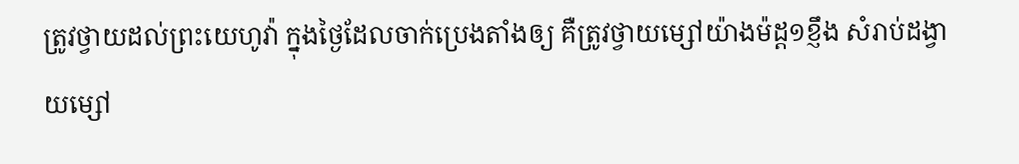ត្រូវថ្វាយដល់ព្រះយេហូវ៉ា ក្នុងថ្ងៃដែលចាក់ប្រេងតាំងឲ្យ គឺត្រូវថ្វាយម្សៅយ៉ាងម៉ដ្ត១ខ្ញឹង សំរាប់ដង្វាយម្សៅ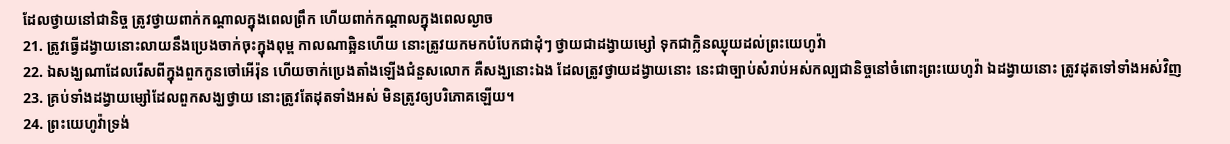ដែលថ្វាយនៅជានិច្ច ត្រូវថ្វាយពាក់កណ្តាលក្នុងពេលព្រឹក ហើយពាក់កណ្តាលក្នុងពេលល្ងាច
21. ត្រូវធ្វើដង្វាយនោះលាយនឹងប្រេងចាក់ចុះក្នុងពុម្ព កាលណាឆ្អិនហើយ នោះត្រូវយកមកបំបែកជាដុំៗ ថ្វាយជាដង្វាយម្សៅ ទុកជាក្លិនឈ្ងុយដល់ព្រះយេហូវ៉ា
22. ឯសង្ឃណាដែលរើសពីក្នុងពួកកូនចៅអើរ៉ុន ហើយចាក់ប្រេងតាំងឡើងជំនួសលោក គឺសង្ឃនោះឯង ដែលត្រូវថ្វាយដង្វាយនោះ នេះជាច្បាប់សំរាប់អស់កល្បជានិច្ចនៅចំពោះព្រះយេហូវ៉ា ឯដង្វាយនោះ ត្រូវដុតទៅទាំងអស់វិញ
23. គ្រប់ទាំងដង្វាយម្សៅដែលពួកសង្ឃថ្វាយ នោះត្រូវតែដុតទាំងអស់ មិនត្រូវឲ្យបរិភោគឡើយ។
24. ព្រះយេហូវ៉ាទ្រង់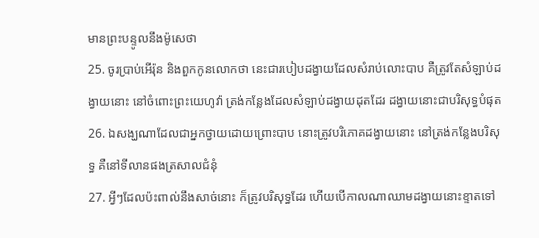មានព្រះបន្ទូលនឹងម៉ូសេថា
25. ចូរប្រាប់អើរ៉ុន និងពួកកូនលោកថា នេះជារបៀបដង្វាយដែលសំរាប់លោះបាប គឺត្រូវតែសំឡាប់ដង្វាយនោះ នៅចំពោះព្រះយេហូវ៉ា ត្រង់កន្លែងដែលសំឡាប់ដង្វាយដុតដែរ ដង្វាយនោះជាបរិសុទ្ធបំផុត
26. ឯសង្ឃណាដែលជាអ្នកថ្វាយដោយព្រោះបាប នោះត្រូវបរិភោគដង្វាយនោះ នៅត្រង់កន្លែងបរិសុទ្ធ គឺនៅទីលានផងត្រសាលជំនុំ
27. អ្វីៗដែលប៉ះពាល់នឹងសាច់នោះ ក៏ត្រូវបរិសុទ្ធដែរ ហើយបើកាលណាឈាមដង្វាយនោះខ្ទាតទៅ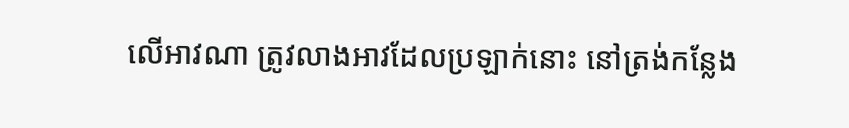លើអាវណា ត្រូវលាងអាវដែលប្រឡាក់នោះ នៅត្រង់កន្លែង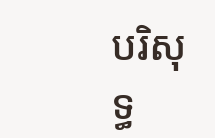បរិសុទ្ធ